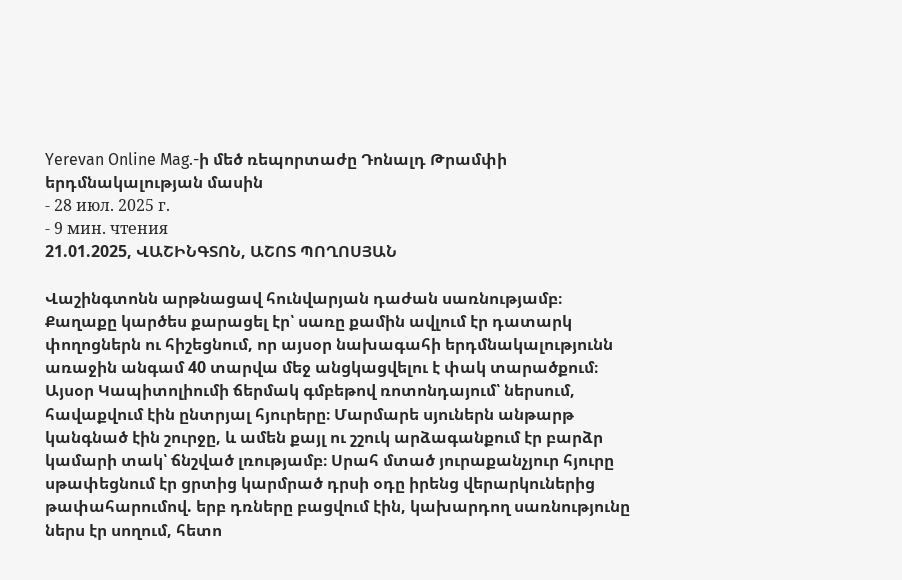Yerevan Online Mag.-ի մեծ ռեպորտաժը Դոնալդ Թրամփի երդմնակալության մասին
- 28 июл. 2025 г.
- 9 мин. чтения
21.01.2025, ՎԱՇԻՆԳՏՈՆ, ԱՇՈՏ ՊՈՂՈՍՅԱՆ

Վաշինգտոնն արթնացավ հունվարյան դաժան սառնությամբ։ Քաղաքը կարծես քարացել էր՝ սառը քամին ավլում էր դատարկ փողոցներն ու հիշեցնում, որ այսօր նախագահի երդմնակալությունն առաջին անգամ 40 տարվա մեջ անցկացվելու է փակ տարածքում։ Այսօր Կապիտոլիումի ճերմակ գմբեթով ռոտոնդայում՝ ներսում, հավաքվում էին ընտրյալ հյուրերը։ Մարմարե սյուներն անթարթ կանգնած էին շուրջը, և ամեն քայլ ու շշուկ արձագանքում էր բարձր կամարի տակ՝ ճնշված լռությամբ։ Սրահ մտած յուրաքանչյուր հյուրը սթափեցնում էր ցրտից կարմրած դրսի օդը իրենց վերարկուներից թափահարումով. երբ դռները բացվում էին, կախարդող սառնությունը ներս էր սողում, հետո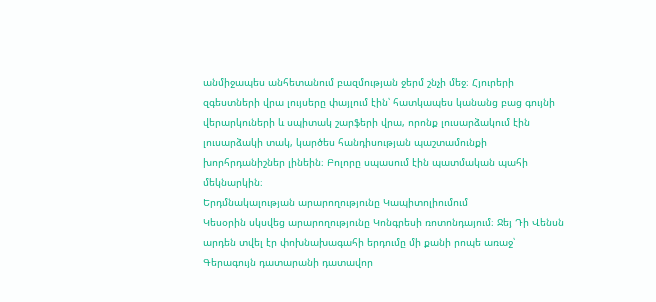անմիջապես անհետանում բազմության ջերմ շնչի մեջ։ Հյուրերի զգեստների վրա լույսերը փայլում էին՝ հատկապես կանանց բաց գույնի վերարկուների և սպիտակ շարֆերի վրա, որոնք լուսարձակում էին լուսարձակի տակ, կարծես հանդիսության պաշտամունքի խորհրդանիշներ լինեին։ Բոլորը սպասում էին պատմական պահի մեկնարկին։
Երդմնակալության արարողությունը Կապիտոլիումում
Կեսօրին սկսվեց արարողությունը Կոնգրեսի ռոտոնդայում։ Ջեյ Դի Վենսն արդեն տվել էր փոխնախագահի երդումը մի քանի րոպե առաջ՝ Գերագույն դատարանի դատավոր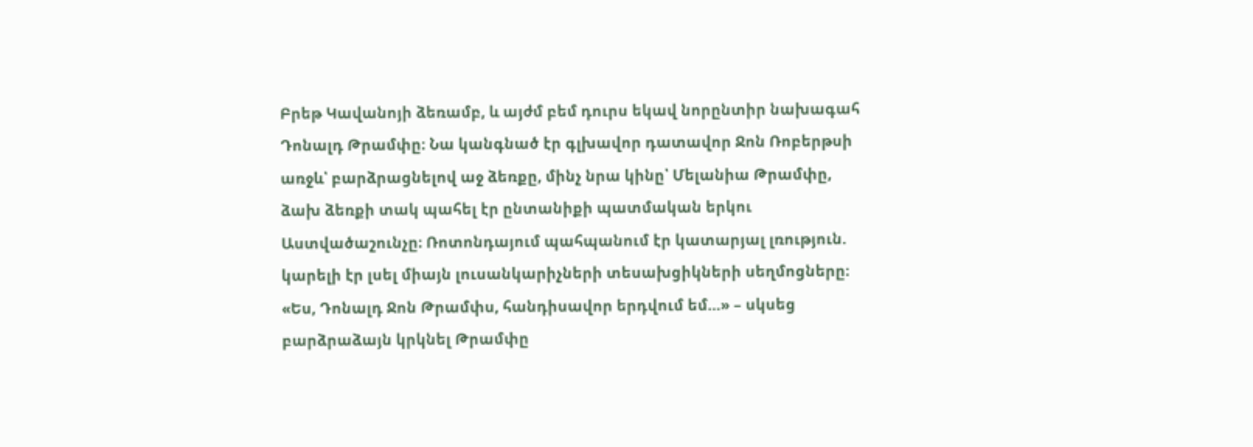Բրեթ Կավանոյի ձեռամբ, և այժմ բեմ դուրս եկավ նորընտիր նախագահ Դոնալդ Թրամփը։ Նա կանգնած էր գլխավոր դատավոր Ջոն Ռոբերթսի առջև՝ բարձրացնելով աջ ձեռքը, մինչ նրա կինը՝ Մելանիա Թրամփը, ձախ ձեռքի տակ պահել էր ընտանիքի պատմական երկու Աստվածաշունչը։ Ռոտոնդայում պահպանում էր կատարյալ լռություն. կարելի էր լսել միայն լուսանկարիչների տեսախցիկների սեղմոցները։ «Ես, Դոնալդ Ջոն Թրամփս, հանդիսավոր երդվում եմ…» – սկսեց բարձրաձայն կրկնել Թրամփը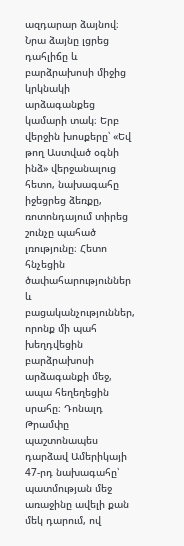ազդարար ձայնով։ Նրա ձայնը լցրեց դահլիճը և բարձրախոսի միջից կրկնակի արձագանքեց կամարի տակ։ Երբ վերջին խոսքերը՝ «Եվ թող Աստված օգնի ինձ» վերջանալուց հետո, նախագահը իջեցրեց ձեռքը, ռոտոնդայում տիրեց շունչը պահած լռությունը։ Հետո հնչեցին ծափահարություններ և բացականչություններ, որոնք մի պահ խեղդվեցին բարձրախոսի արձագանքի մեջ, ապա հեղեղեցին սրահը։ Դոնալդ Թրամփը պաշտոնապես դարձավ Ամերիկայի 47-րդ նախագահը՝ պատմության մեջ առաջինը ավելի քան մեկ դարում, ով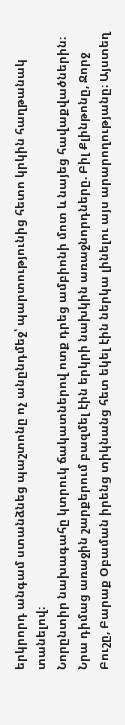երկրորդ անգամ ստանձնեց պաշտոնը ոչ անընդմեջ՝ պարտությունից հետո կրկին հաղթանակ տանելով։
Նորընտիր նախագահը կտրուկ ճակատներով ոտք դրեց ամբիոնի մոտ և նայեց հավաքվածներին։ Նրա դիմաց առաջին շարքերում բազմել էին երկրի նախկին առաջնորդները. Բիլ Քլինթոնը, Ջորջ Բուշը, Բարաք Օբաման իրենց տիկնանց հետ եկել էին ներկա լինելու այս արարողությանը։ Այստեղ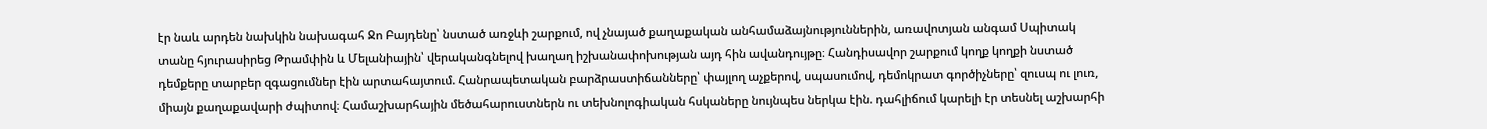էր նաև արդեն նախկին նախագահ Ջո Բայդենը՝ նստած առջևի շարքում, ով չնայած քաղաքական անհամաձայնություններին, առավոտյան անգամ Սպիտակ տանը հյուրասիրեց Թրամփին և Մելանիային՝ վերականգնելով խաղաղ իշխանափոխության այդ հին ավանդույթը։ Հանդիսավոր շարքում կողք կողքի նստած դեմքերը տարբեր զգացումներ էին արտահայտում. Հանրապետական բարձրաստիճանները՝ փայլող աչքերով, սպասումով, դեմոկրատ գործիչները՝ զուսպ ու լուռ, միայն քաղաքավարի ժպիտով։ Համաշխարհային մեծահարուստներն ու տեխնոլոգիական հսկաները նույնպես ներկա էին. դահլիճում կարելի էր տեսնել աշխարհի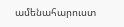ամենահարուստ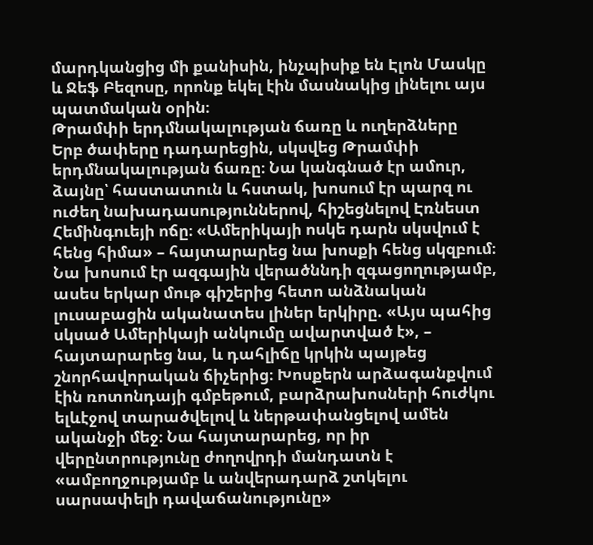մարդկանցից մի քանիսին, ինչպիսիք են Էլոն Մասկը և Ջեֆ Բեզոսը, որոնք եկել էին մասնակից լինելու այս պատմական օրին։
Թրամփի երդմնակալության ճառը և ուղերձները
Երբ ծափերը դադարեցին, սկսվեց Թրամփի երդմնակալության ճառը։ Նա կանգնած էր ամուր, ձայնը՝ հաստատուն և հստակ, խոսում էր պարզ ու ուժեղ նախադասություններով, հիշեցնելով Էռնեստ Հեմինգուեյի ոճը։ «Ամերիկայի ոսկե դարն սկսվում է հենց հիմա» – հայտարարեց նա խոսքի հենց սկզբում։ Նա խոսում էր ազգային վերածննդի զգացողությամբ, ասես երկար մութ գիշերից հետո անձնական լուսաբացին ականատես լիներ երկիրը. «Այս պահից սկսած Ամերիկայի անկումը ավարտված է», – հայտարարեց նա, և դահլիճը կրկին պայթեց շնորհավորական ճիչերից։ Խոսքերն արձագանքվում էին ռոտոնդայի գմբեթում, բարձրախոսների հուժկու ելևէջով տարածվելով և ներթափանցելով ամեն ականջի մեջ։ Նա հայտարարեց, որ իր վերընտրությունը ժողովրդի մանդատն է «ամբողջությամբ և անվերադարձ շտկելու սարսափելի դավաճանությունը»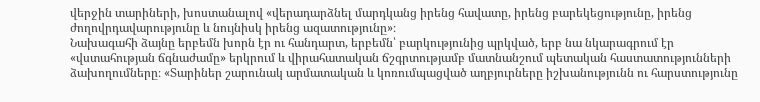վերջին տարիների, խոստանալով «վերադարձնել մարդկանց իրենց հավատը, իրենց բարեկեցությունը, իրենց ժողովրդավարությունը և նույնիսկ իրենց ազատությունը»։
Նախագահի ձայնը երբեմն խորն էր ու հանդարտ, երբեմն՝ բարկությունից պրկված, երբ նա նկարագրում էր «վստահության ճգնաժամը» երկրում և վիրահատական ճշգրտությամբ մատնանշում պետական հաստատությունների ձախողումները։ «Տարիներ շարունակ արմատական և կոռումպացված աղբյուրները իշխանությունն ու հարստությունը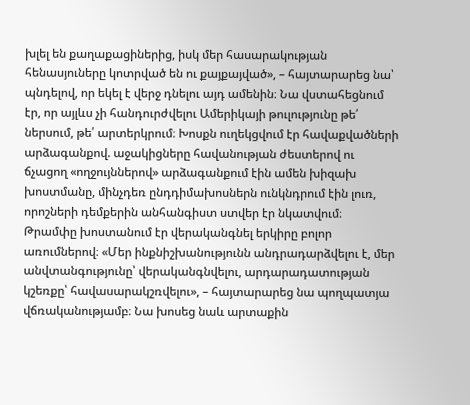խլել են քաղաքացիներից, իսկ մեր հասարակության հենասյուները կոտրված են ու քայքայված», – հայտարարեց նա՝ պնդելով, որ եկել է վերջ դնելու այդ ամենին։ Նա վստահեցնում էր, որ այլևս չի հանդուրժվելու Ամերիկայի թուլությունը թե՛ ներսում, թե՛ արտերկրում։ Խոսքն ուղեկցվում էր հավաքվածների արձագանքով. աջակիցները հավանության ժեստերով ու ճչացող «ողջույններով» արձագանքում էին ամեն խիզախ խոստմանը, մինչդեռ ընդդիմախոսներն ունկնդրում էին լուռ, որոշների դեմքերին անհանգիստ ստվեր էր նկատվում։
Թրամփը խոստանում էր վերականգնել երկիրը բոլոր առումներով։ «Մեր ինքնիշխանությունն անդրադարձվելու է, մեր անվտանգությունը՝ վերականգնվելու, արդարադատության կշեռքը՝ հավասարակշռվելու», – հայտարարեց նա պողպատյա վճռականությամբ։ Նա խոսեց նաև արտաքին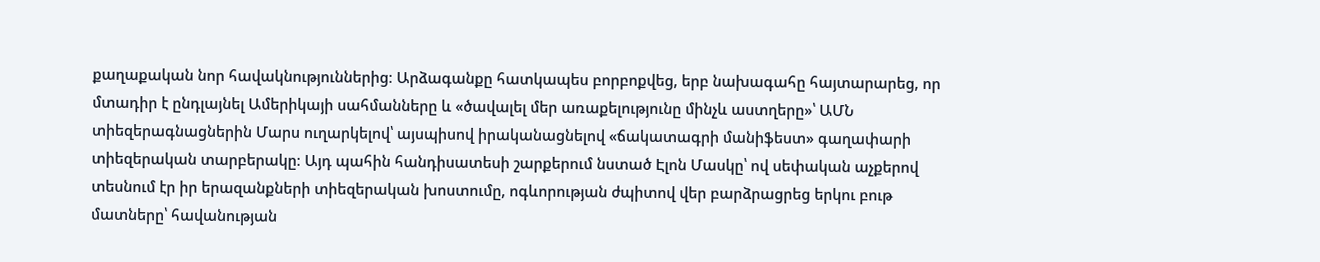քաղաքական նոր հավակնություններից։ Արձագանքը հատկապես բորբոքվեց, երբ նախագահը հայտարարեց, որ մտադիր է ընդլայնել Ամերիկայի սահմանները և «ծավալել մեր առաքելությունը մինչև աստղերը»՝ ԱՄՆ տիեզերագնացներին Մարս ուղարկելով՝ այսպիսով իրականացնելով «ճակատագրի մանիֆեստ» գաղափարի տիեզերական տարբերակը։ Այդ պահին հանդիսատեսի շարքերում նստած Էլոն Մասկը՝ ով սեփական աչքերով տեսնում էր իր երազանքների տիեզերական խոստումը, ոգևորության ժպիտով վեր բարձրացրեց երկու բութ մատները՝ հավանության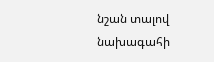նշան տալով նախագահի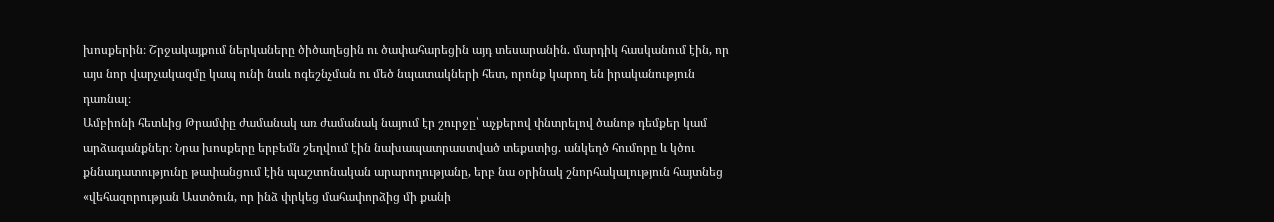խոսքերին։ Շրջակայքում ներկաները ծիծաղեցին ու ծափահարեցին այդ տեսարանին. մարդիկ հասկանում էին, որ այս նոր վարչակազմը կապ ունի նաև ոգեշնչման ու մեծ նպատակների հետ, որոնք կարող են իրականություն դառնալ։
Ամբիոնի հետևից Թրամփը ժամանակ առ ժամանակ նայում էր շուրջը՝ աչքերով փնտրելով ծանոթ դեմքեր կամ արձագանքներ։ Նրա խոսքերը երբեմն շեղվում էին նախապատրաստված տեքստից. անկեղծ հումորը և կծու քննադատությունը թափանցում էին պաշտոնական արարողությանը, երբ նա օրինակ շնորհակալություն հայտնեց «վեհազորության Աստծուն, որ ինձ փրկեց մահափորձից մի քանի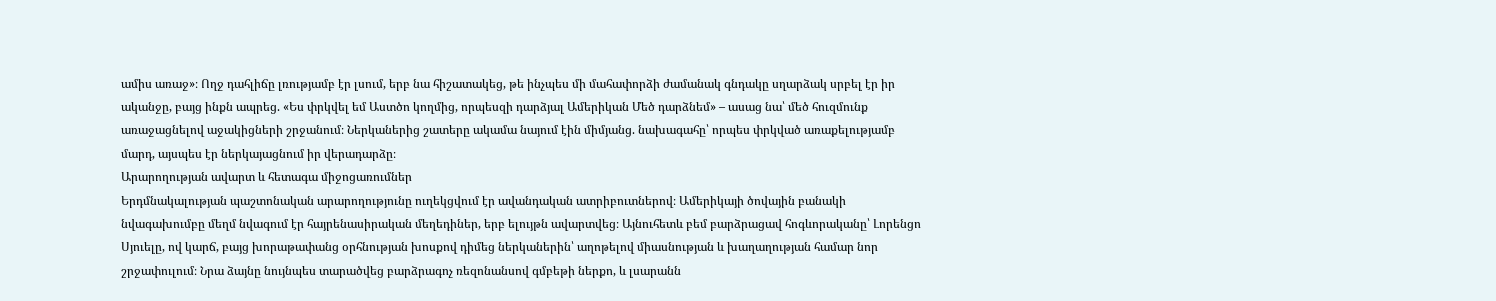ամիս առաջ»։ Ողջ դահլիճը լռությամբ էր լսում, երբ նա հիշատակեց, թե ինչպես մի մահափորձի ժամանակ գնդակը սղարձակ սրբել էր իր ականջը, բայց ինքն ապրեց. «Ես փրկվել եմ Աստծո կողմից, որպեսզի դարձյալ Ամերիկան Մեծ դարձնեմ» – ասաց նա՝ մեծ հուզմունք առաջացնելով աջակիցների շրջանում։ Ներկաներից շատերը ակամա նայում էին միմյանց. նախագահը՝ որպես փրկված առաքելությամբ մարդ, այսպես էր ներկայացնում իր վերադարձը։
Արարողության ավարտ և հետագա միջոցառումներ
Երդմնակալության պաշտոնական արարողությունը ուղեկցվում էր ավանդական ատրիբուտներով։ Ամերիկայի ծովային բանակի նվագախումբը մեղմ նվագում էր հայրենասիրական մեղեդիներ, երբ ելույթն ավարտվեց։ Այնուհետև բեմ բարձրացավ հոգևորականը՝ Լորենցո Սյուելը, ով կարճ, բայց խորաթափանց օրհնության խոսքով դիմեց ներկաներին՝ աղոթելով միասնության և խաղաղության համար նոր շրջափուլում։ Նրա ձայնը նույնպես տարածվեց բարձրագոչ ռեզոնանսով գմբեթի ներքո, և լսարանն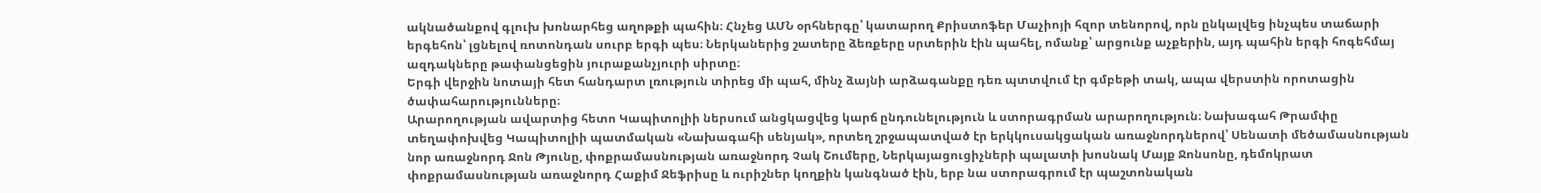ակնածանքով գլուխ խոնարհեց աղոթքի պահին։ Հնչեց ԱՄՆ օրհներգը՝ կատարող Քրիստոֆեր Մաչիոյի հզոր տենորով, որն ընկալվեց ինչպես տաճարի երգեհոն՝ լցնելով ռոտոնդան սուրբ երգի պես։ Ներկաներից շատերը ձեռքերը սրտերին էին պահել, ոմանք՝ արցունք աչքերին, այդ պահին երգի հոգեհմայ ազդակները թափանցեցին յուրաքանչյուրի սիրտը։
Երգի վերջին նոտայի հետ հանդարտ լռություն տիրեց մի պահ, մինչ ձայնի արձագանքը դեռ պտտվում էր գմբեթի տակ, ապա վերստին որոտացին ծափահարությունները։
Արարողության ավարտից հետո Կապիտոլիի ներսում անցկացվեց կարճ ընդունելություն և ստորագրման արարողություն։ Նախագահ Թրամփը տեղափոխվեց Կապիտոլիի պատմական «Նախագահի սենյակ», որտեղ շրջապատված էր երկկուսակցական առաջնորդներով՝ Սենատի մեծամասնության նոր առաջնորդ Ջոն Թյունը, փոքրամասնության առաջնորդ Չակ Շումերը, Ներկայացուցիչների պալատի խոսնակ Մայք Ջոնսոնը, դեմոկրատ փոքրամասնության առաջնորդ Հաքիմ Ջեֆրիսը և ուրիշներ կողքին կանգնած էին, երբ նա ստորագրում էր պաշտոնական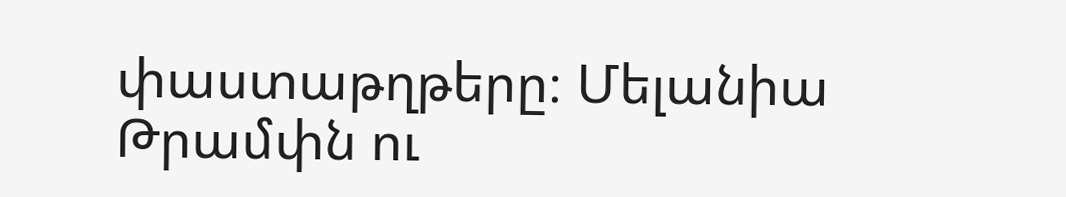փաստաթղթերը։ Մելանիա Թրամփն ու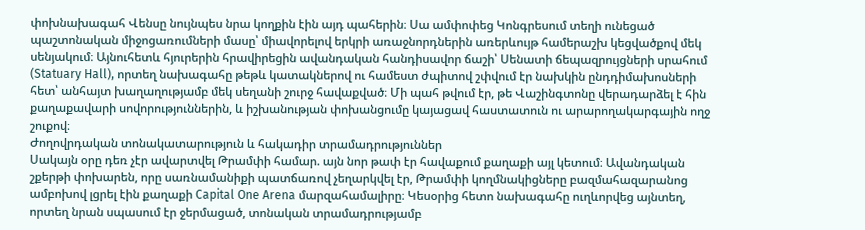փոխնախագահ Վենսը նույնպես նրա կողքին էին այդ պահերին։ Սա ամփոփեց Կոնգրեսում տեղի ունեցած պաշտոնական միջոցառումների մասը՝ միավորելով երկրի առաջնորդներին առերևույթ համերաշխ կեցվածքով մեկ սենյակում։ Այնուհետև հյուրերին հրավիրեցին ավանդական հանդիսավոր ճաշի՝ Սենատի ճեպազրույցների սրահում (Statuary Hall), որտեղ նախագահը թեթև կատակներով ու համեստ ժպիտով շփվում էր նախկին ընդդիմախոսների հետ՝ անհայտ խաղաղությամբ մեկ սեղանի շուրջ հավաքված։ Մի պահ թվում էր, թե Վաշինգտոնը վերադարձել է հին քաղաքավարի սովորություններին, և իշխանության փոխանցումը կայացավ հաստատուն ու արարողակարգային ողջ շուքով։
Ժողովրդական տոնակատարություն և հակադիր տրամադրություններ
Սակայն օրը դեռ չէր ավարտվել Թրամփի համար. այն նոր թափ էր հավաքում քաղաքի այլ կետում։ Ավանդական շքերթի փոխարեն, որը սառնամանիքի պատճառով չեղարկվել էր, Թրամփի կողմնակիցները բազմահազարանոց ամբոխով լցրել էին քաղաքի Capital One Arena մարզահամալիրը։ Կեսօրից հետո նախագահը ուղևորվեց այնտեղ, որտեղ նրան սպասում էր ջերմացած, տոնական տրամադրությամբ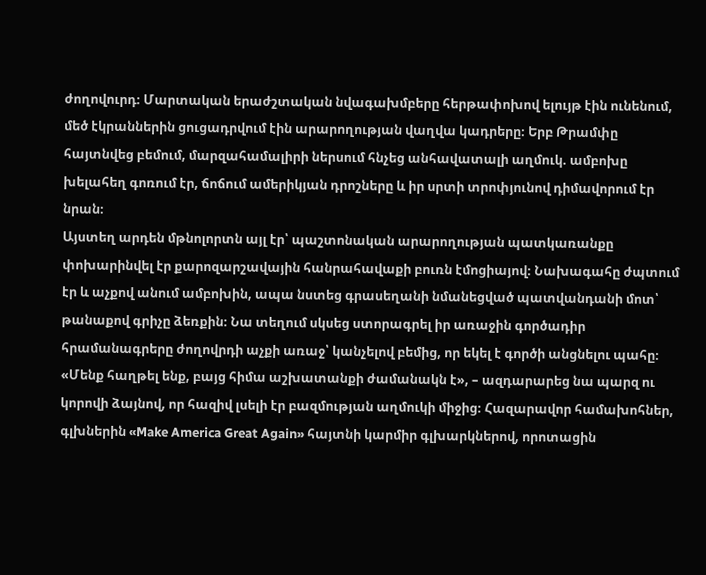ժողովուրդ։ Մարտական երաժշտական նվագախմբերը հերթափոխով ելույթ էին ունենում, մեծ էկրաններին ցուցադրվում էին արարողության վաղվա կադրերը։ Երբ Թրամփը հայտնվեց բեմում, մարզահամալիրի ներսում հնչեց անհավատալի աղմուկ. ամբոխը խելահեղ գոռում էր, ճոճում ամերիկյան դրոշները և իր սրտի տրոփյունով դիմավորում էր նրան։
Այստեղ արդեն մթնոլորտն այլ էր՝ պաշտոնական արարողության պատկառանքը փոխարինվել էր քարոզարշավային հանրահավաքի բուռն էմոցիայով։ Նախագահը ժպտում էր և աչքով անում ամբոխին, ապա նստեց գրասեղանի նմանեցված պատվանդանի մոտ՝ թանաքով գրիչը ձեռքին։ Նա տեղում սկսեց ստորագրել իր առաջին գործադիր հրամանագրերը ժողովրդի աչքի առաջ՝ կանչելով բեմից, որ եկել է գործի անցնելու պահը։ «Մենք հաղթել ենք, բայց հիմա աշխատանքի ժամանակն է», – ազդարարեց նա պարզ ու կորովի ձայնով, որ հազիվ լսելի էր բազմության աղմուկի միջից։ Հազարավոր համախոհներ, գլխներին «Make America Great Again» հայտնի կարմիր գլխարկներով, որոտացին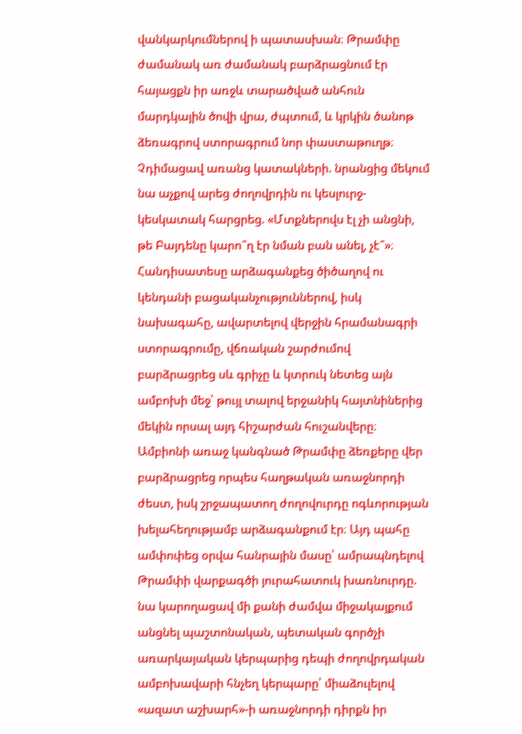վանկարկումներով ի պատասխան։ Թրամփը ժամանակ առ ժամանակ բարձրացնում էր հայացքն իր առջև տարածված անհուն մարդկային ծովի վրա, ժպտում, և կրկին ծանոթ ձեռագրով ստորագրում նոր փաստաթուղթ։ Չդիմացավ առանց կատակների. նրանցից մեկում նա աչքով արեց ժողովրդին ու կեսլուրջ-կեսկատակ հարցրեց. «Մտքներովս էլ չի անցնի, թե Բայդենը կարո՞ղ էր նման բան անել, չէ՞»։
Հանդիսատեսը արձագանքեց ծիծաղով ու կենդանի բացականչություններով, իսկ նախագահը, ավարտելով վերջին հրամանագրի ստորագրումը, վճռական շարժումով բարձրացրեց սև գրիչը և կտրուկ նետեց այն ամբոխի մեջ՝ թույլ տալով երջանիկ հայտնիներից մեկին որսալ այդ հիշարժան հուշանվերը։ Ամբիոնի առաջ կանգնած Թրամփը ձեռքերը վեր բարձրացրեց որպես հաղթական առաջնորդի ժեստ, իսկ շրջապատող ժողովուրդը ոգևորության խելահեղությամբ արձագանքում էր։ Այդ պահը ամփոփեց օրվա հանրային մասը՝ ամրապնդելով Թրամփի վարքագծի յուրահատուկ խառնուրդը. նա կարողացավ մի քանի ժամվա միջակայքում անցնել պաշտոնական, պետական գործչի առարկայական կերպարից դեպի ժողովրդական ամբոխավարի հնչեղ կերպարը՝ միաձուլելով «ազատ աշխարհ»-ի առաջնորդի դիրքն իր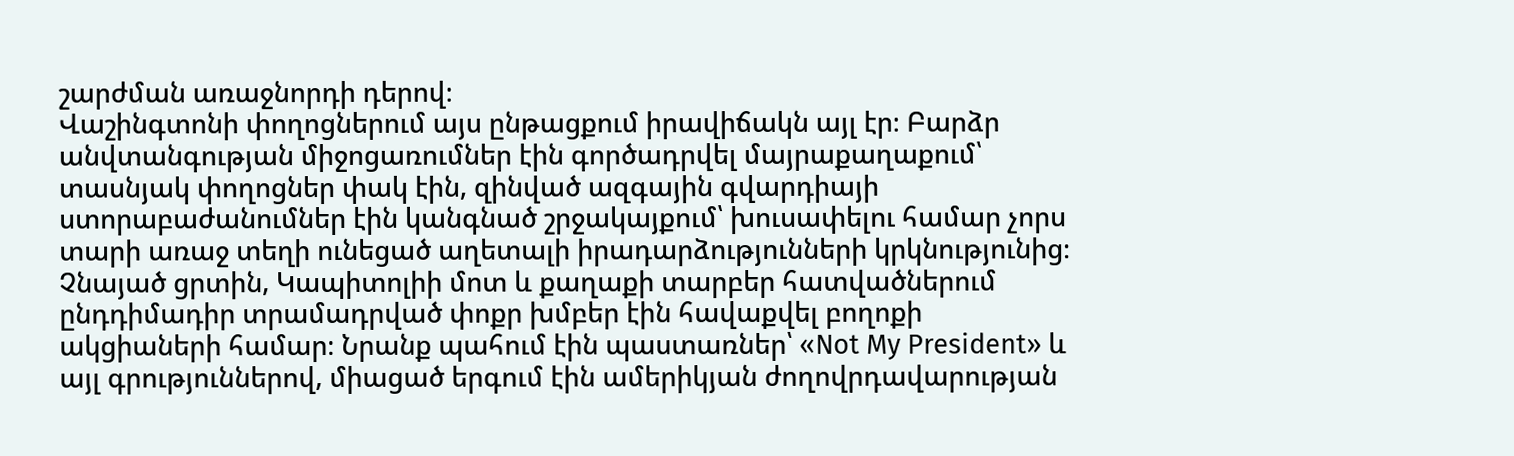շարժման առաջնորդի դերով։
Վաշինգտոնի փողոցներում այս ընթացքում իրավիճակն այլ էր։ Բարձր անվտանգության միջոցառումներ էին գործադրվել մայրաքաղաքում՝ տասնյակ փողոցներ փակ էին, զինված ազգային գվարդիայի ստորաբաժանումներ էին կանգնած շրջակայքում՝ խուսափելու համար չորս տարի առաջ տեղի ունեցած աղետալի իրադարձությունների կրկնությունից։ Չնայած ցրտին, Կապիտոլիի մոտ և քաղաքի տարբեր հատվածներում ընդդիմադիր տրամադրված փոքր խմբեր էին հավաքվել բողոքի ակցիաների համար։ Նրանք պահում էին պաստառներ՝ «Not My President» և այլ գրություններով, միացած երգում էին ամերիկյան ժողովրդավարության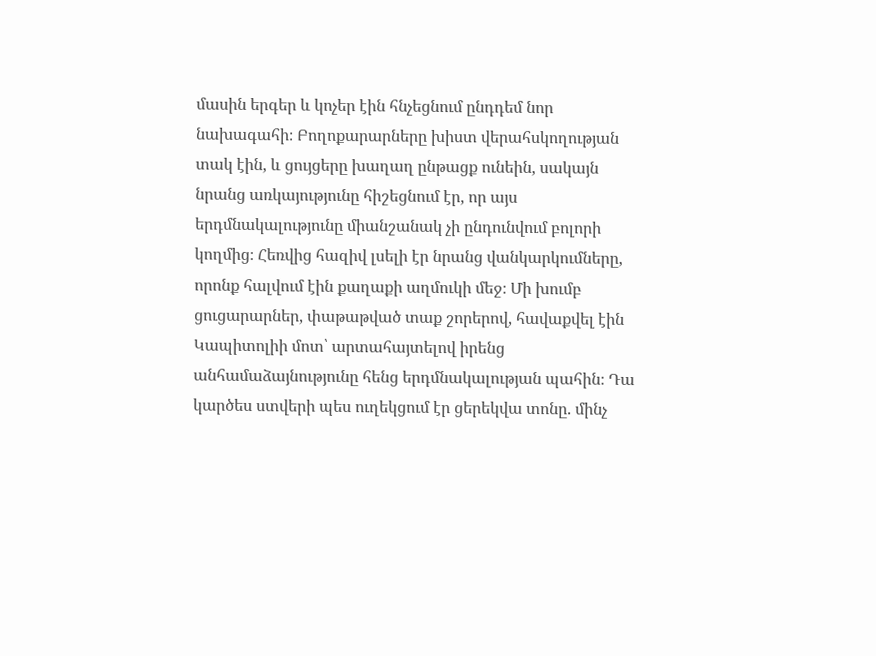մասին երգեր և կոչեր էին հնչեցնում ընդդեմ նոր նախագահի։ Բողոքարարները խիստ վերահսկողության տակ էին, և ցույցերը խաղաղ ընթացք ունեին, սակայն նրանց առկայությունը հիշեցնում էր, որ այս երդմնակալությունը միանշանակ չի ընդունվում բոլորի կողմից։ Հեռվից հազիվ լսելի էր նրանց վանկարկումները, որոնք հալվում էին քաղաքի աղմուկի մեջ։ Մի խումբ ցուցարարներ, փաթաթված տաք շորերով, հավաքվել էին Կապիտոլիի մոտ՝ արտահայտելով իրենց անհամաձայնությունը հենց երդմնակալության պահին։ Դա կարծես ստվերի պես ուղեկցում էր ցերեկվա տոնը. մինչ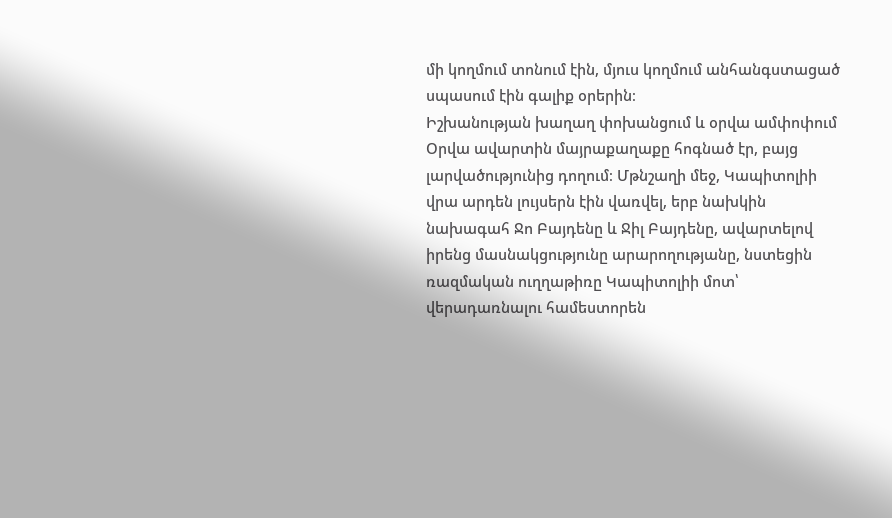մի կողմում տոնում էին, մյուս կողմում անհանգստացած սպասում էին գալիք օրերին։
Իշխանության խաղաղ փոխանցում և օրվա ամփոփում
Օրվա ավարտին մայրաքաղաքը հոգնած էր, բայց լարվածությունից դողում։ Մթնշաղի մեջ, Կապիտոլիի վրա արդեն լույսերն էին վառվել, երբ նախկին նախագահ Ջո Բայդենը և Ջիլ Բայդենը, ավարտելով իրենց մասնակցությունը արարողությանը, նստեցին ռազմական ուղղաթիռը Կապիտոլիի մոտ՝ վերադառնալու համեստորեն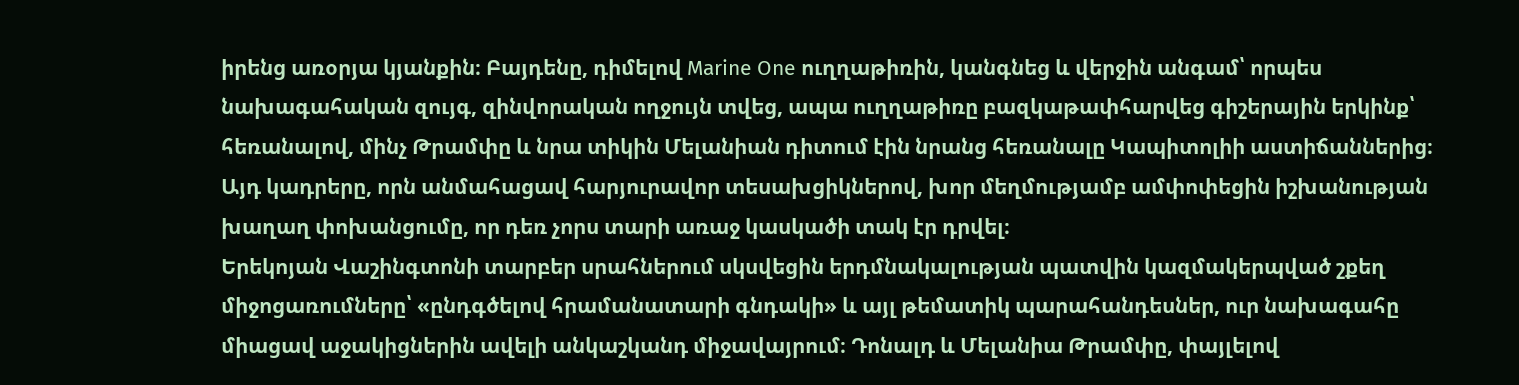իրենց առօրյա կյանքին։ Բայդենը, դիմելով Marine One ուղղաթիռին, կանգնեց և վերջին անգամ՝ որպես նախագահական զույգ, զինվորական ողջույն տվեց, ապա ուղղաթիռը բազկաթափհարվեց գիշերային երկինք՝ հեռանալով, մինչ Թրամփը և նրա տիկին Մելանիան դիտում էին նրանց հեռանալը Կապիտոլիի աստիճաններից։ Այդ կադրերը, որն անմահացավ հարյուրավոր տեսախցիկներով, խոր մեղմությամբ ամփոփեցին իշխանության խաղաղ փոխանցումը, որ դեռ չորս տարի առաջ կասկածի տակ էր դրվել։
Երեկոյան Վաշինգտոնի տարբեր սրահներում սկսվեցին երդմնակալության պատվին կազմակերպված շքեղ միջոցառումները՝ «ընդգծելով հրամանատարի գնդակի» և այլ թեմատիկ պարահանդեսներ, ուր նախագահը միացավ աջակիցներին ավելի անկաշկանդ միջավայրում։ Դոնալդ և Մելանիա Թրամփը, փայլելով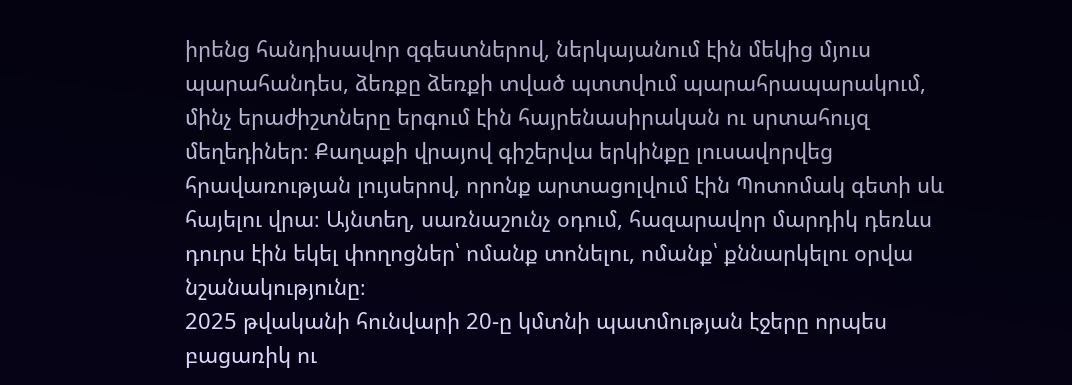իրենց հանդիսավոր զգեստներով, ներկայանում էին մեկից մյուս պարահանդես, ձեռքը ձեռքի տված պտտվում պարահրապարակում, մինչ երաժիշտները երգում էին հայրենասիրական ու սրտահույզ մեղեդիներ։ Քաղաքի վրայով գիշերվա երկինքը լուսավորվեց հրավառության լույսերով, որոնք արտացոլվում էին Պոտոմակ գետի սև հայելու վրա։ Այնտեղ, սառնաշունչ օդում, հազարավոր մարդիկ դեռևս դուրս էին եկել փողոցներ՝ ոմանք տոնելու, ոմանք՝ քննարկելու օրվա նշանակությունը։
2025 թվականի հունվարի 20-ը կմտնի պատմության էջերը որպես բացառիկ ու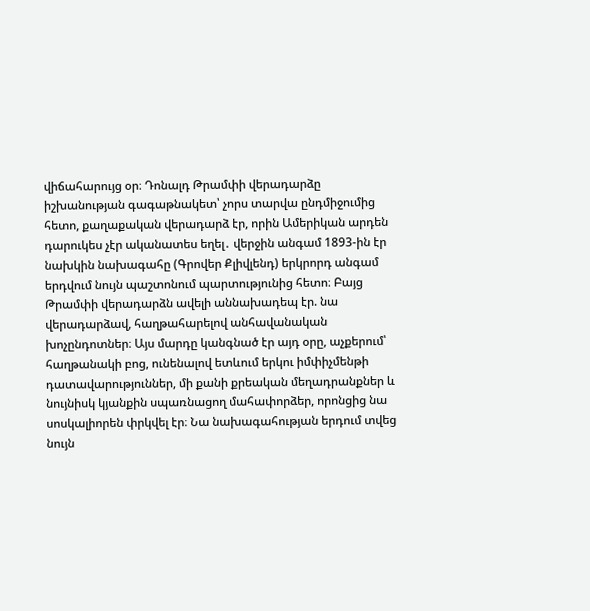վիճահարույց օր։ Դոնալդ Թրամփի վերադարձը իշխանության գագաթնակետ՝ չորս տարվա ընդմիջումից հետո, քաղաքական վերադարձ էր, որին Ամերիկան արդեն դարուկես չէր ականատես եղել․ վերջին անգամ 1893-ին էր նախկին նախագահը (Գրովեր Քլիվլենդ) երկրորդ անգամ երդվում նույն պաշտոնում պարտությունից հետո։ Բայց Թրամփի վերադարձն ավելի աննախադեպ էր. նա վերադարձավ, հաղթահարելով անհավանական խոչընդոտներ։ Այս մարդը կանգնած էր այդ օրը, աչքերում՝ հաղթանակի բոց, ունենալով ետևում երկու իմփիչմենթի դատավարություններ, մի քանի քրեական մեղադրանքներ և նույնիսկ կյանքին սպառնացող մահափորձեր, որոնցից նա սոսկալիորեն փրկվել էր։ Նա նախագահության երդում տվեց նույն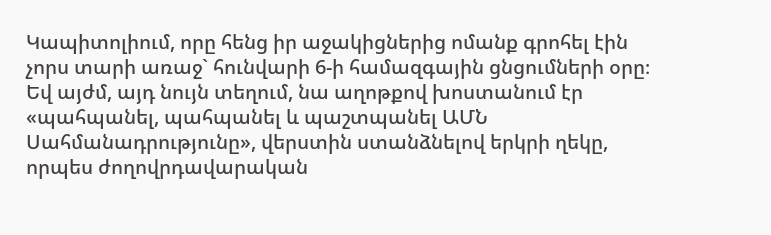Կապիտոլիում, որը հենց իր աջակիցներից ոմանք գրոհել էին չորս տարի առաջ` հունվարի 6-ի համազգային ցնցումների օրը։
Եվ այժմ, այդ նույն տեղում, նա աղոթքով խոստանում էր «պահպանել, պահպանել և պաշտպանել ԱՄՆ Սահմանադրությունը», վերստին ստանձնելով երկրի ղեկը, որպես ժողովրդավարական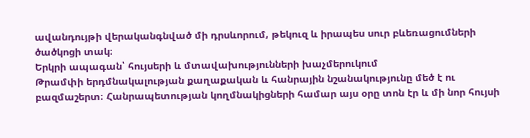ավանդույթի վերականգնված մի դրսևորում, թեկուզ և իրապես սուր բևեռացումների ծածկոցի տակ։
Երկրի ապագան՝ հույսերի և մտավախությունների խաչմերուկում
Թրամփի երդմնակալության քաղաքական և հանրային նշանակությունը մեծ է ու բազմաշերտ։ Հանրապետության կողմնակիցների համար այս օրը տոն էր և մի նոր հույսի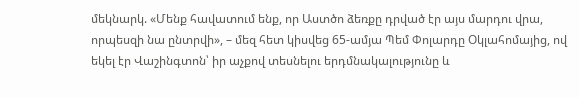մեկնարկ. «Մենք հավատում ենք, որ Աստծո ձեռքը դրված էր այս մարդու վրա, որպեսզի նա ընտրվի», – մեզ հետ կիսվեց 65-ամյա Պեմ Փոլարդը Օկլահոմայից, ով եկել էր Վաշինգտոն՝ իր աչքով տեսնելու երդմնակալությունը և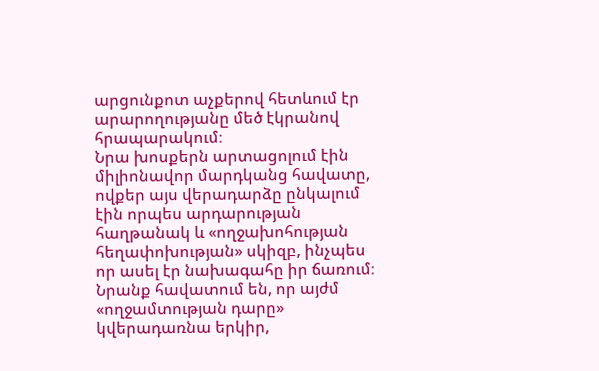արցունքոտ աչքերով հետևում էր արարողությանը մեծ էկրանով հրապարակում։
Նրա խոսքերն արտացոլում էին միլիոնավոր մարդկանց հավատը, ովքեր այս վերադարձը ընկալում էին որպես արդարության հաղթանակ և «ողջախոհության հեղափոխության» սկիզբ, ինչպես որ ասել էր նախագահը իր ճառում։ Նրանք հավատում են, որ այժմ «ողջամտության դարը» կվերադառնա երկիր,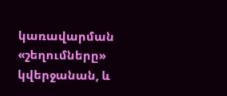կառավարման «շեղումները» կվերջանան, և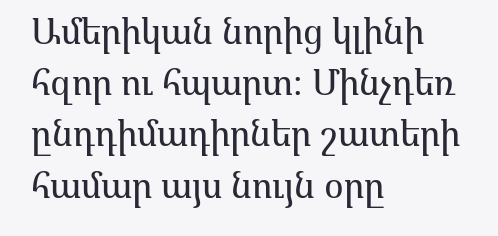Ամերիկան նորից կլինի հզոր ու հպարտ։ Մինչդեռ ընդդիմադիրներ շատերի համար այս նույն օրը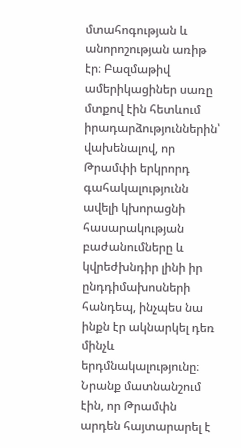մտահոգության և անորոշության առիթ էր։ Բազմաթիվ ամերիկացիներ սառը մտքով էին հետևում իրադարձություններին՝ վախենալով, որ Թրամփի երկրորդ գահակալությունն ավելի կխորացնի հասարակության բաժանումները և կվրեժխնդիր լինի իր ընդդիմախոսների հանդեպ, ինչպես նա ինքն էր ակնարկել դեռ մինչև երդմնակալությունը։ Նրանք մատնանշում էին, որ Թրամփն արդեն հայտարարել է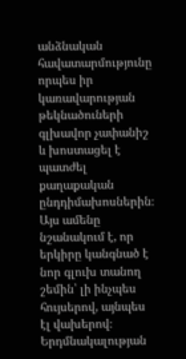անձնական հավատարմությունը որպես իր կառավարության թեկնածուների գլխավոր չափանիշ և խոստացել է պատժել քաղաքական ընդդիմախոսներին։ Այս ամենը նշանակում է, որ երկիրը կանգնած է նոր գլուխ տանող շեմին՝ լի ինչպես հույսերով, այնպես էլ վախերով։
Երդմնակալության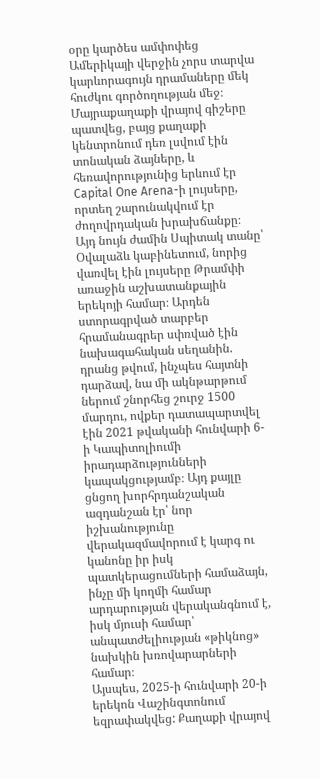օրը կարծես ամփոփեց Ամերիկայի վերջին չորս տարվա կարևորագույն դրամաները մեկ հուժկու գործողության մեջ։ Մայրաքաղաքի վրայով գիշերը պատվեց, բայց քաղաքի կենտրոնում դեռ լսվում էին տոնական ձայները, և հեռավորությունից երևում էր Capital One Arena-ի լույսերը, որտեղ շարունակվում էր ժողովրդական խրախճանքը։ Այդ նույն ժամին Սպիտակ տանը՝ Օվալաձև կաբինետում, նորից վառվել էին լույսերը Թրամփի առաջին աշխատանքային երեկոյի համար։ Արդեն ստորագրված տարբեր հրամանագրեր սփռված էին նախագահական սեղանին. դրանց թվում, ինչպես հայտնի դարձավ, նա մի ակնթարթում ներում շնորհեց շուրջ 1500 մարդու, ովքեր դատապարտվել էին 2021 թվականի հունվարի 6-ի Կապիտոլիումի իրադարձությունների կապակցությամբ։ Այդ քայլը ցնցող խորհրդանշական ազդանշան էր՝ նոր իշխանությունը վերակազմավորում է կարգ ու կանոնը իր իսկ պատկերացումների համաձայն, ինչը մի կողմի համար արդարության վերականգնում է, իսկ մյուսի համար՝ անպատժելիության «թիկնոց» նախկին խռովարարների համար։
Այսպես, 2025-ի հունվարի 20-ի երեկոն Վաշինգտոնում եզրափակվեց: Քաղաքի վրայով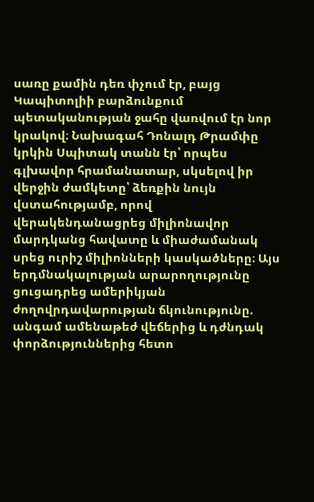սառը քամին դեռ փչում էր, բայց Կապիտոլիի բարձունքում պետականության ջահը վառվում էր նոր կրակով։ Նախագահ Դոնալդ Թրամփը կրկին Սպիտակ տանն էր՝ որպես գլխավոր հրամանատար, սկսելով իր վերջին ժամկետը՝ ձեռքին նույն վստահությամբ, որով վերակենդանացրեց միլիոնավոր մարդկանց հավատը և միաժամանակ սրեց ուրիշ միլիոնների կասկածները։ Այս երդմնակալության արարողությունը ցուցադրեց ամերիկյան ժողովրդավարության ճկունությունը. անգամ ամենաթեժ վեճերից և դժնդակ փորձություններից հետո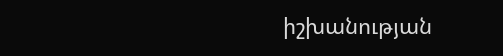իշխանության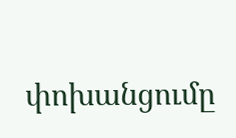փոխանցումը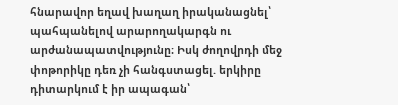հնարավոր եղավ խաղաղ իրականացնել՝ պահպանելով արարողակարգն ու արժանապատվությունը։ Իսկ ժողովրդի մեջ փոթորիկը դեռ չի հանգստացել. երկիրը դիտարկում է իր ապագան՝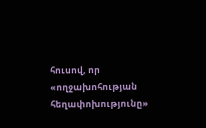հուսով, որ «ողջախոհության հեղափոխությունը»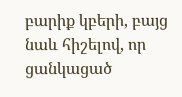բարիք կբերի, բայց նաև հիշելով, որ ցանկացած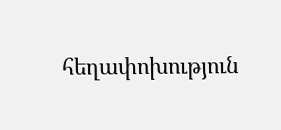հեղափոխություն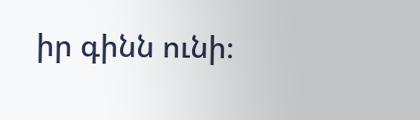իր գինն ունի։